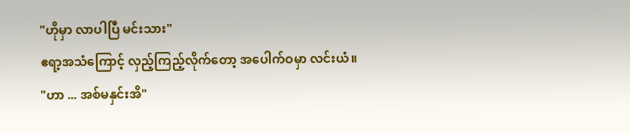"ဟိုမှာ လာပါပြီ မင်းသား"
ဧရာ့အသံကြောင့် လှည့်ကြည့်လိုက်တော့ အပေါက်ဝမှာ လင်းယံ။
"ဟာ ... အစ်မနှင်းအိ"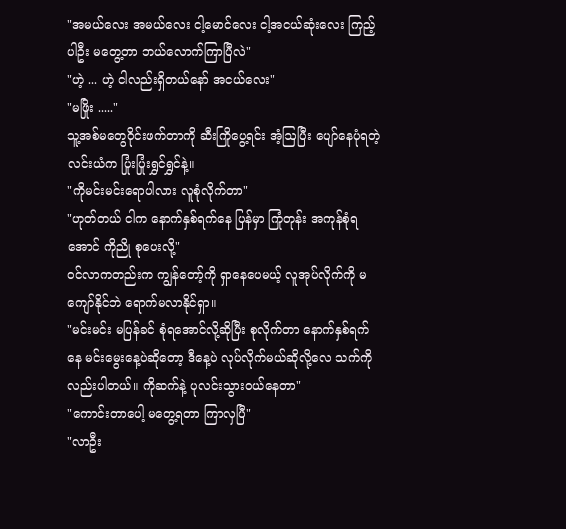"အမယ်လေး အမယ်လေး ငါ့မောင်လေး ငါ့အငယ်ဆုံးလေး ကြည့်ပါဦး မတွေ့တာ ဘယ်လောက်ကြာပြီလဲ"
"ဟဲ့ ... ဟဲ့ ငါလည်းရှိတယ်နော် အငယ်လေး"
"မဖြိုး ....."
သူ့အစ်မတွေဝိုင်းဖက်တာကို ဆီးကြိုပွေ့ရင်း အံ့ဩပြီး ပျော်နေပုံရတဲ့ လင်းယံက ပြုံးပြုံးရွှင်ရွှင်နဲ့။
"ကိုမင်းမင်းရောပါလား လူစုံလိုက်တာ"
"ဟုတ်တယ် ငါက နောက်နှစ်ရက်နေ ပြန်မှာ ကြုံတုန်း အကုန်စုံရအောင် ကိုညို စုပေးလို့"
ဝင်လာကတည်းက ကျွန်တော့်ကို ရှာနေပေမယ့် လူအုပ်လိုက်ကို မကျော်နိုင်ဘဲ ရောက်မလာနိုင်ရှာ။
"မင်းမင်း မပြန်ခင် စုံရအောင်လို့ဆိုပြီး စုလိုက်တာ နောက်နှစ်ရက်နေ မင်းမွေးနေ့ပဲဆိုတော့ ဒီနေ့ပဲ လုပ်လိုက်မယ်ဆိုလို့လေ သက်ကိုလည်းပါတယ်။ ကိုဆက်နဲ့ ပုလင်းသွားဝယ်နေတာ"
"ကောင်းတာပေါ့ မတွေ့ရတာ ကြာလှပြီ"
"လာဦး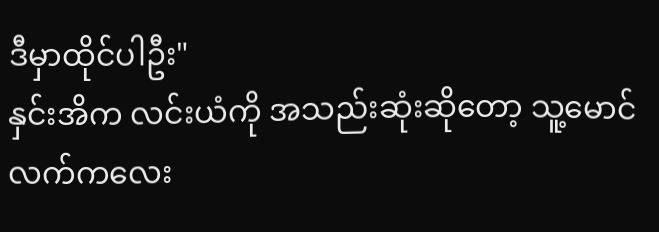ဒီမှာထိုင်ပါဦး"
နှင်းအိက လင်းယံကို အသည်းဆုံးဆိုတော့ သူ့မောင်လက်ကလေး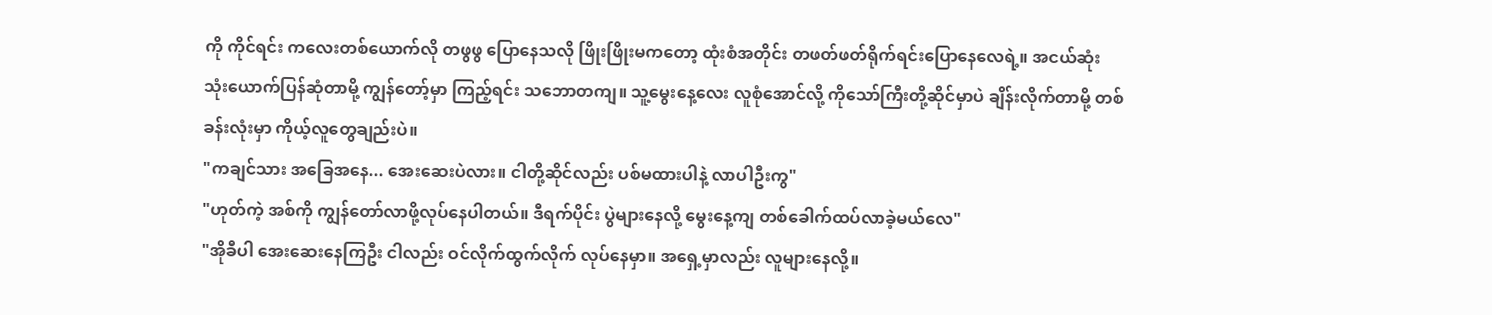ကို ကိုင်ရင်း ကလေးတစ်ယောက်လို တဖွဖွ ပြောနေသလို ဖြိုးဖြိုးမကတော့ ထုံးစံအတိုင်း တဖတ်ဖတ်ရိုက်ရင်းပြောနေလေရဲ့။ အငယ်ဆုံး သုံးယောက်ပြန်ဆုံတာမို့ ကျွန်တော့်မှာ ကြည့်ရင်း သဘောတကျ။ သူ့မွေးနေ့လေး လူစုံအောင်လို့ ကိုသော်ကြီးတို့ဆိုင်မှာပဲ ချိန်းလိုက်တာမို့ တစ်ခန်းလုံးမှာ ကိုယ့်လူတွေချည်းပဲ။
"ကချင်သား အခြေအနေ... အေးဆေးပဲလား။ ငါတို့ဆိုင်လည်း ပစ်မထားပါနဲ့ လာပါဦးကွ"
"ဟုတ်ကဲ့ အစ်ကို ကျွန်တော်လာဖို့လုပ်နေပါတယ်။ ဒီရက်ပိုင်း ပွဲများနေလို့ မွေးနေ့ကျ တစ်ခေါက်ထပ်လာခဲ့မယ်လေ"
"အိုခီပါ အေးဆေးနေကြဦး ငါလည်း ဝင်လိုက်ထွက်လိုက် လုပ်နေမှာ။ အရှေ့မှာလည်း လူများနေလို့။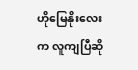ဟိုမြေနိုးလေးက လူကျပြီဆို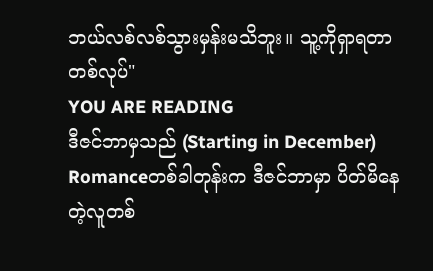ဘယ်လစ်လစ်သွားမှန်းမသိဘူး။ သူ့ကိုရှာရတာ တစ်လုပ်"
YOU ARE READING
ဒီဇင်ဘာမှသည် (Starting in December)
Romanceတစ်ခါတုန်းက ဒီဇင်ဘာမှာ ပိတ်မိနေတဲ့လူတစ်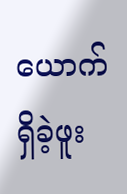ယောက်ရှိခဲ့ဖူး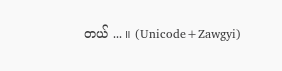တယ် ... ။ (Unicode+Zawgyi)